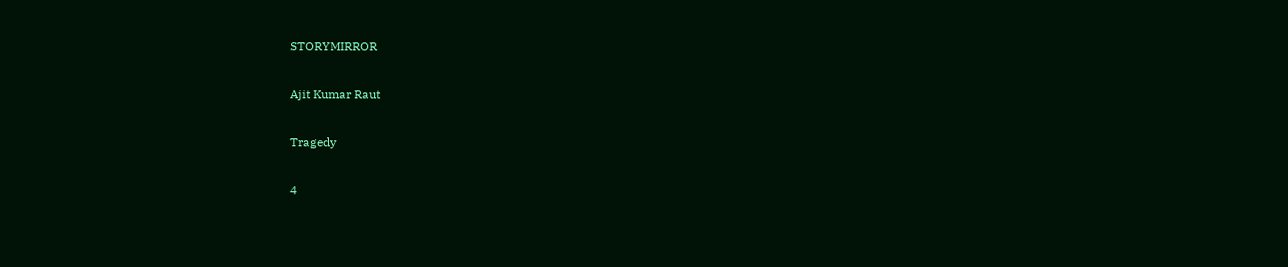STORYMIRROR

Ajit Kumar Raut

Tragedy

4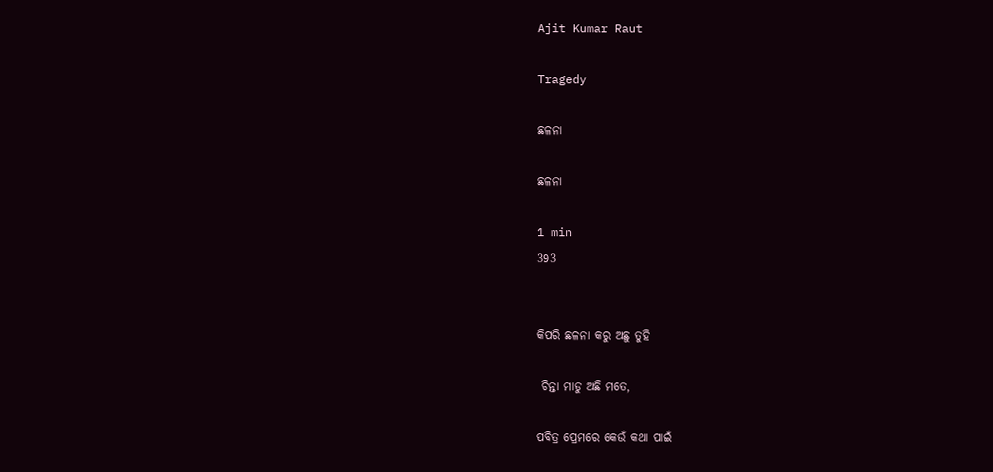Ajit Kumar Raut

Tragedy

ଛଳନା

ଛଳନା

1 min
393


କିପରି ଛଳନା କରୁ ଅଛୁ ତୁହି

 ଚିନ୍ତା ମାଡୁ ଅଛି ମତେ,

ପବିତ୍ର ପ୍ରେମରେ କେଉଁ କଥା ପାଇଁ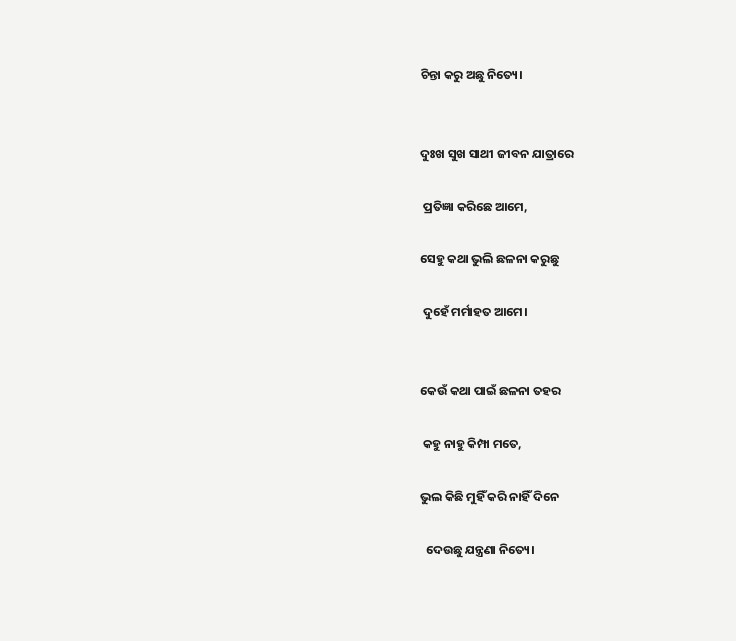ଚିନ୍ତା କରୁ ଅଛୁ ନିତ୍ୟେ।


ଦୁଃଖ ସୁଖ ସାଥୀ ଜୀବନ ଯାତ୍ରାରେ

 ପ୍ରତିଜ୍ଞା କରିଛେ ଆମେ,

ସେହୁ କଥା ଭୁଲି ଛଳନା କରୁଛୁ

 ଦୁହେଁ ମର୍ମାହତ ଆମେ।


କେଉଁ କଥା ପାଇଁ ଛଳନା ତହର

 କହୁ ନାହୁ କିମ୍ପା ମତେ,

ଭୁଲ କିଛି ମୁହିଁ କରି ନାହିଁ ଦିନେ

  ଦେଉଛୁ ଯନ୍ତ୍ରଣା ନିତ୍ୟେ।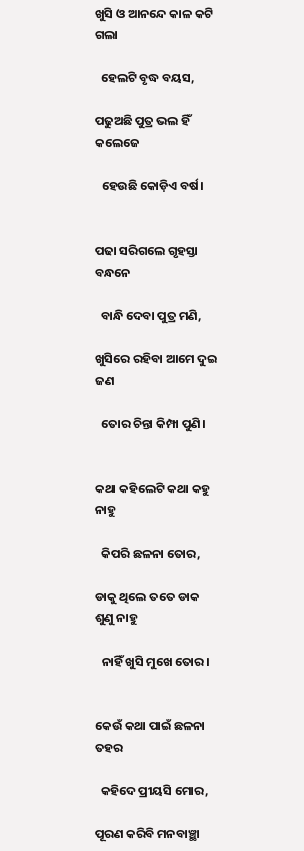ଖୁସି ଓ ଆନନ୍ଦେ କାଳ କଟି ଗଲା

  ହେଲଟି ବୃଦ୍ଧ ବୟସ,

ପଢୁଅଛି ପୁତ୍ର ଭଲ ହିଁ କଲେଜେ

  ହେଉଛି କୋଡ଼ିଏ ବର୍ଷ।


ପଢା ସରିଗଲେ ଗୃହସ୍ତା ବନ୍ଧନେ

  ବାନ୍ଧି ଦେବା ପୁତ୍ର ମଣି,

ଖୁସିରେ ରହିବା ଆମେ ଦୁଇ ଜଣ

  ତୋର ଚିନ୍ତା କିମ୍ପା ପୁଣି।


କଥା କହିଲେଟି କଥା କହୁ ନାହୁ

  କିପରି ଛଳନା ତୋର,

ଡାକୁ ଥିଲେ ତତେ ଡାକ ଶୁଣୁ ନାହୁ

  ନାହିଁ ଖୁସି ମୁଖେ ତୋର।


କେଉଁ କଥା ପାଇଁ ଛଳନା ତହର

  କହିଦେ ପ୍ରୀୟସି ମୋର,

ପୂରଣ କରିବି ମନବାଞ୍ଛା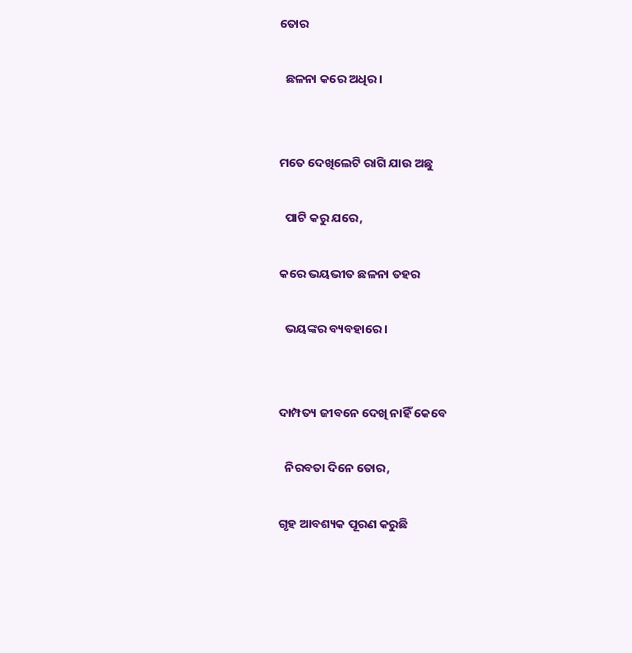ତୋର

  ଛଳନା କରେ ଅଧିର।


ମତେ ଦେଖିଲେଟି ରାଗି ଯାଉ ଅଛୁ

  ପାଟି କରୁ ଯରେ,

କରେ ଭୟଭୀତ ଛଳନା ତହର

  ଭୟଙ୍କର ବ୍ୟବହାରେ।


ଦାମ୍ପତ୍ୟ ଜୀବନେ ଦେଖି ନାହିଁ କେବେ

  ନିରବତା ଦିନେ ତୋର,

ଗୃହ ଆବଶ୍ୟକ ପୂରଣ କରୁଛି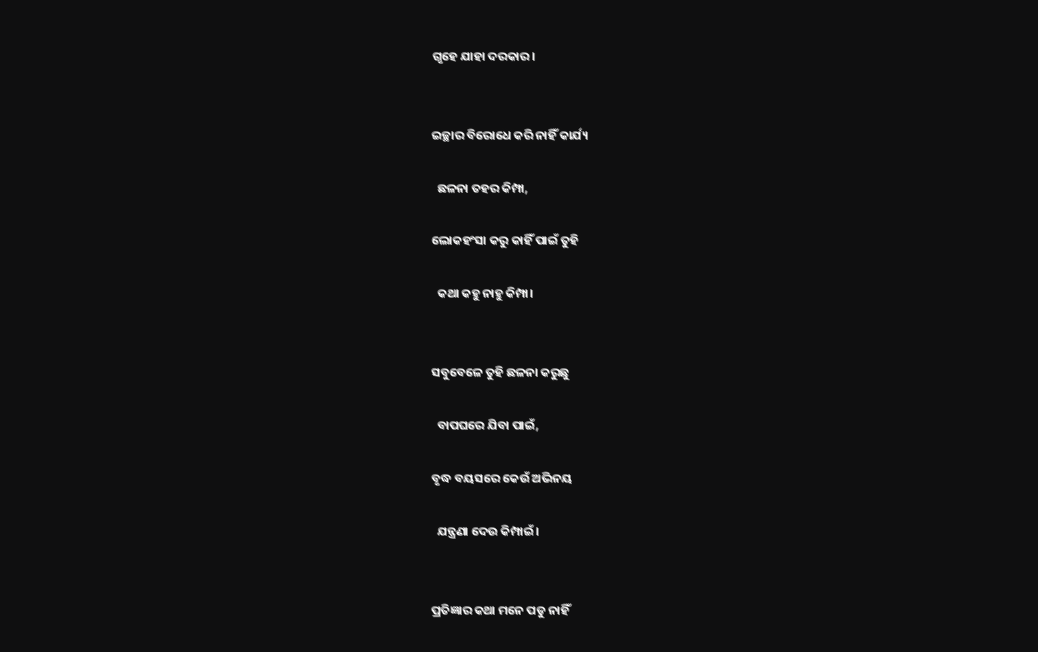ଗୃହେ ଯାହା ଦରକାର।


ଇଚ୍ଛାର ବିରୋଧେ କରି ନାହିଁ କାର୍ଯ୍ୟ

  ଛଳନା ତହର କିମ୍ପା,

ଲୋକହଂସା କରୁ କାହିଁ ପାଇଁ ତୁହି

  କଥା କହୁ ନାହୁ କିମ୍ପା।


ସବୁବେଳେ ତୁହି ଛଳନା କରୁଛୁ

  ବାପଘରେ ଯିବା ପାଇଁ,

ବୃଦ୍ଧ ବୟସରେ କେଉଁ ଅଭିନୟ

  ଯନ୍ତ୍ରଣା ଦେଉ କିମ୍ପାଇଁ।


ପ୍ରତିଜ୍ଞାର କଥା ମନେ ପଡୁ ନାହିଁ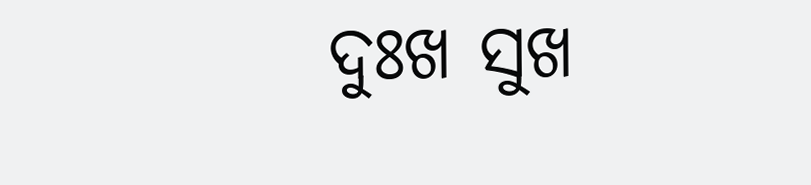ଦୁଃଖ ସୁଖ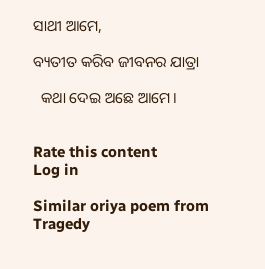ସାଥୀ ଆମେ,

ବ୍ୟତୀତ କରିବ ଜୀବନର ଯାତ୍ରା

  କଥା ଦେଇ ଅଛେ ଆମେ।


Rate this content
Log in

Similar oriya poem from Tragedy